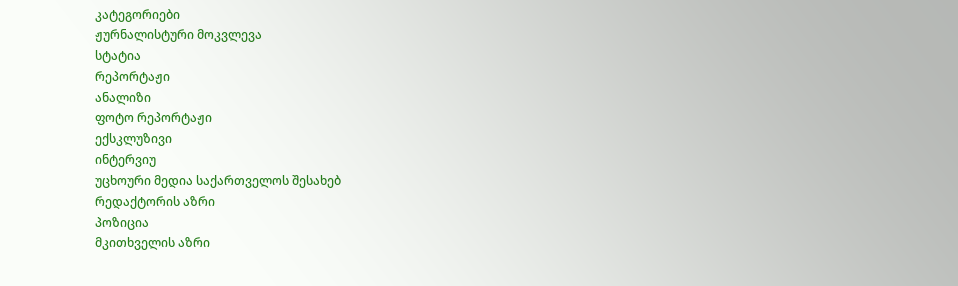კატეგორიები
ჟურნალისტური მოკვლევა
სტატია
რეპორტაჟი
ანალიზი
ფოტო რეპორტაჟი
ექსკლუზივი
ინტერვიუ
უცხოური მედია საქართველოს შესახებ
რედაქტორის აზრი
პოზიცია
მკითხველის აზრი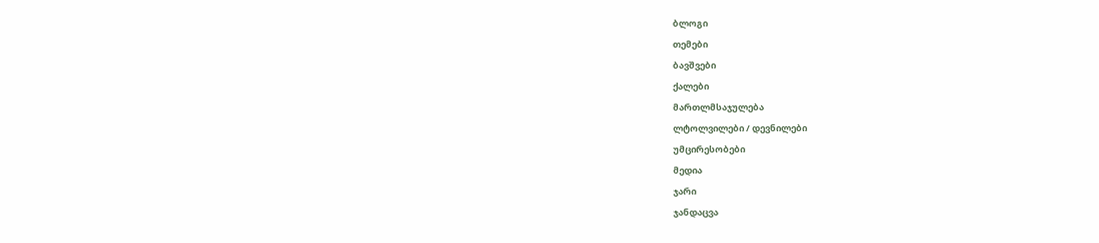ბლოგი
თემები
ბავშვები
ქალები
მართლმსაჯულება
ლტოლვილები / დევნილები
უმცირესობები
მედია
ჯარი
ჯანდაცვა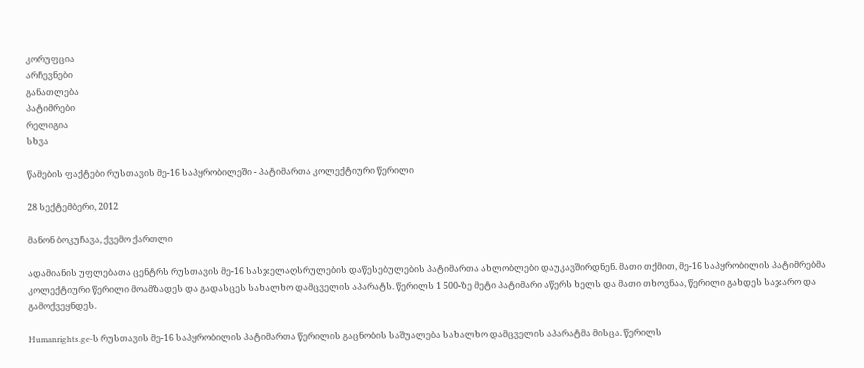კორუფცია
არჩევნები
განათლება
პატიმრები
რელიგია
სხვა

წამების ფაქტები რუსთავის მე-16 საპყრობილეში - პატიმართა კოლექტიური წერილი

28 სექტემბერი, 2012

მანონ ბოკუჩავა, ქვემო ქართლი

ადამიანის უფლებათა ცენტრს რუსთავის მე-16 სასჯელაღსრულების დაწესებულების პატიმართა ახლობლები დაუკავშირდნენ. მათი თქმით, მე-16 საპყრობილის პატიმრებმა კოლექტიური წერილი მოამზადეს და გადასცეს სახალხო დამცველის აპარატს. წერილს 1 500-ზე მეტი პატიმარი აწერს ხელს და მათი თხოვნაა, წერილი გახდეს საჯარო და გამოქვეყნდეს.

Humanrights.ge-ს რუსთავის მე-16 საპყრობილის პატიმართა წერილის გაცნობის საშუალება სახალხო დამცველის აპარატმა მისცა. წერილს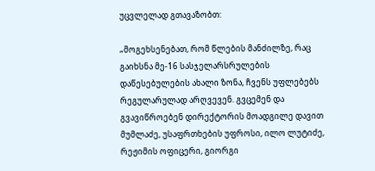უცვლელად გთავაზობთ:

„მოგეხსენებათ, რომ წლების მანძილზე, რაც გაიხსნა მე-16 სასჯელარსრულების დაწესებულების ახალი ზონა, ჩვენს უფლებებს რეგულარულად არღვევენ. გვცემენ და გვავიწროებენ დირექტორის მოადგილე დავით მუმლაძე, უსაფრთხების უფროსი, ილო ლუტიძე, რეჟიმის ოფიცერი, გიორგი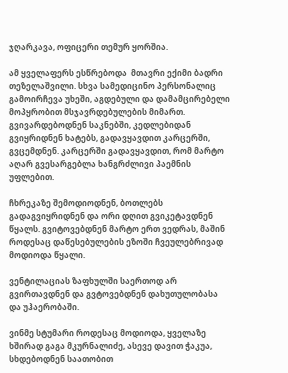ჯღარკავა, ოფიცერი თემურ ყორშია.

ამ ყველაფერს ესწრებოდა  მთავრი ექიმი ბადრი თეზელაშვილი. სხვა სამედიცინო პერსონალიც გამოირჩევა უხეში, აგდებული და დამამცირებელი მოპყრობით მსჯავრდებულების მიმართ. გვივარდებოდნენ საკნებში, კედლებიდან გვიყრიდნენ ხატებს, გადავყავდით კარცერში, გვცემდნენ. კარცერში გადავყავდით, რომ მარტო აღარ გვესარგებლა ხანგრძლივი პაემნის უფლებით.

ჩხრეკაზე შემოდიოდნენ, ბოთლებს გადაგვიყრიდნენ და ორი დღით გვიკეტავდნენ წყალს. გვიტოვებდნენ მარტო ერთ ვედრას, მაშინ როდესაც დაწესებულების ეზოში ჩვეულებრივად მოდიოდა წყალი.

ვენტილაციას ზაფხულში საერთოდ არ გვირთავდნენ და გვტოვებდნენ დახუთულობასა და უჰაერობაში.

ვინმე სტუმარი როდესაც მოდიოდა, ყველაზე ხშირად გაგა მკურნალიძე, ასევე დავით ჭაკუა, სხდებოდნენ საათობით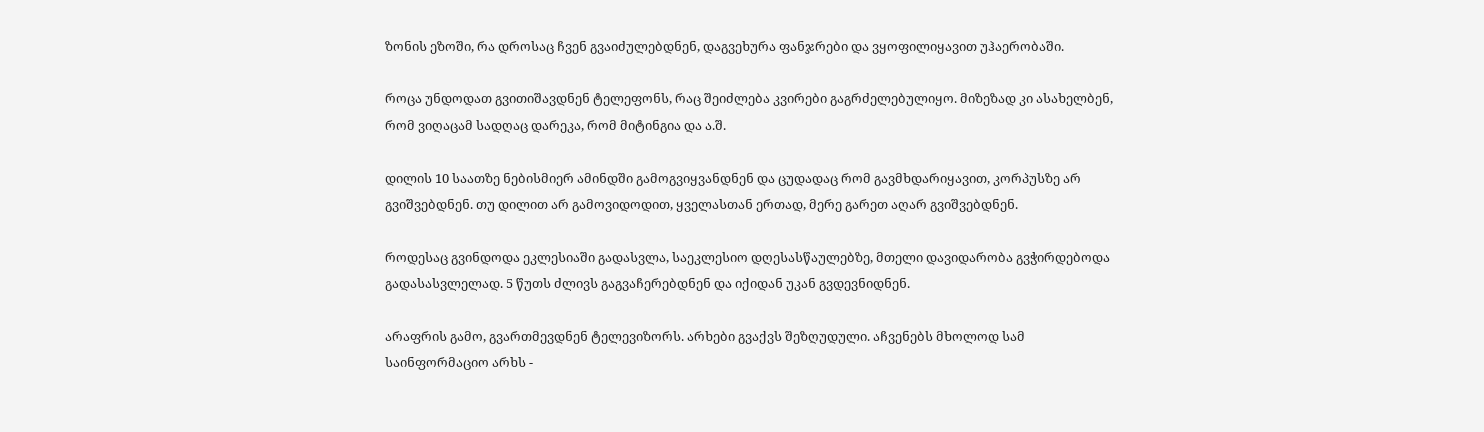ზონის ეზოში, რა დროსაც ჩვენ გვაიძულებდნენ, დაგვეხურა ფანჯრები და ვყოფილიყავით უჰაერობაში.

როცა უნდოდათ გვითიშავდნენ ტელეფონს, რაც შეიძლება კვირები გაგრძელებულიყო. მიზეზად კი ასახელბენ, რომ ვიღაცამ სადღაც დარეკა, რომ მიტინგია და ა.შ.

დილის 10 საათზე ნებისმიერ ამინდში გამოგვიყვანდნენ და ცუდადაც რომ გავმხდარიყავით, კორპუსზე არ გვიშვებდნენ. თუ დილით არ გამოვიდოდით, ყველასთან ერთად, მერე გარეთ აღარ გვიშვებდნენ.

როდესაც გვინდოდა ეკლესიაში გადასვლა, საეკლესიო დღესასწაულებზე, მთელი დავიდარობა გვჭირდებოდა გადასასვლელად. 5 წუთს ძლივს გაგვაჩერებდნენ და იქიდან უკან გვდევნიდნენ.

არაფრის გამო, გვართმევდნენ ტელევიზორს. არხები გვაქვს შეზღუდული. აჩვენებს მხოლოდ სამ საინფორმაციო არხს -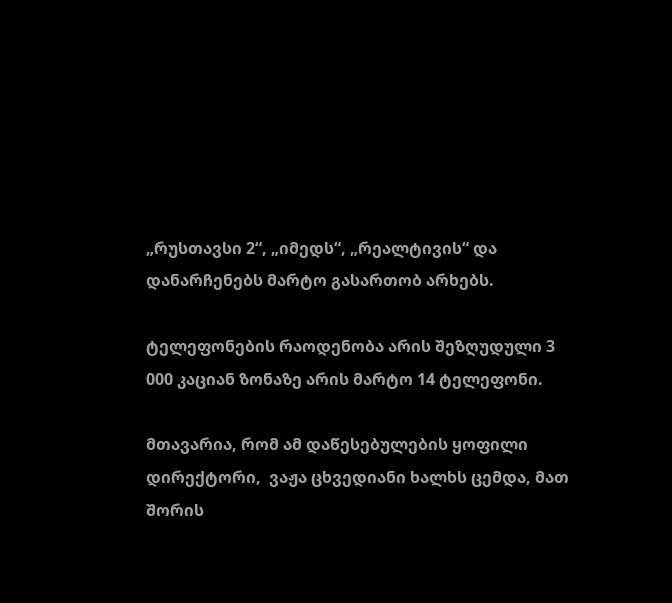„რუსთავსი 2“, „იმედს“, „რეალტივის“ და დანარჩენებს მარტო გასართობ არხებს.

ტელეფონების რაოდენობა არის შეზღუდული 3 000 კაციან ზონაზე არის მარტო 14 ტელეფონი.

მთავარია, რომ ამ დაწესებულების ყოფილი დირექტორი,  ვაჟა ცხვედიანი ხალხს ცემდა, მათ შორის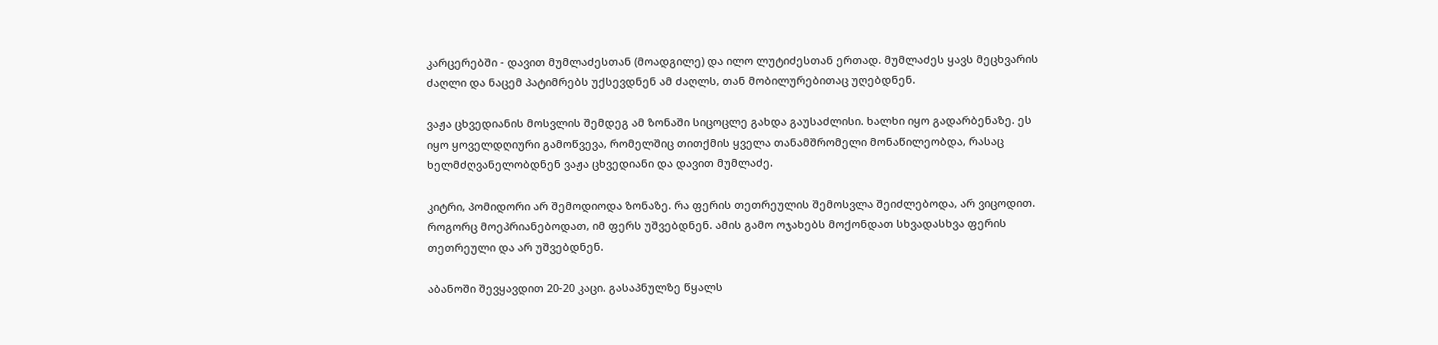კარცერებში - დავით მუმლაძესთან (მოადგილე) და ილო ლუტიძესთან ერთად. მუმლაძეს ყავს მეცხვარის ძაღლი და ნაცემ პატიმრებს უქსევდნენ ამ ძაღლს, თან მობილურებითაც უღებდნენ.

ვაჟა ცხვედიანის მოსვლის შემდეგ ამ ზონაში სიცოცლე გახდა გაუსაძლისი. ხალხი იყო გადარბენაზე. ეს იყო ყოველდღიური გამოწვევა, რომელშიც თითქმის ყველა თანამშრომელი მონაწილეობდა, რასაც ხელმძღვანელობდნენ ვაჟა ცხვედიანი და დავით მუმლაძე.

კიტრი, პომიდორი არ შემოდიოდა ზონაზე. რა ფერის თეთრეულის შემოსვლა შეიძლებოდა, არ ვიცოდით. როგორც მოეპრიანებოდათ, იმ ფერს უშვებდნენ. ამის გამო ოჯახებს მოქონდათ სხვადასხვა ფერის  თეთრეული და არ უშვებდნენ.

აბანოში შევყავდით 20-20 კაცი. გასაპნულზე წყალს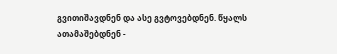გვითიშავდნენ და ასე გვტოვებდნენ. წყალს ათამაშებდნენ -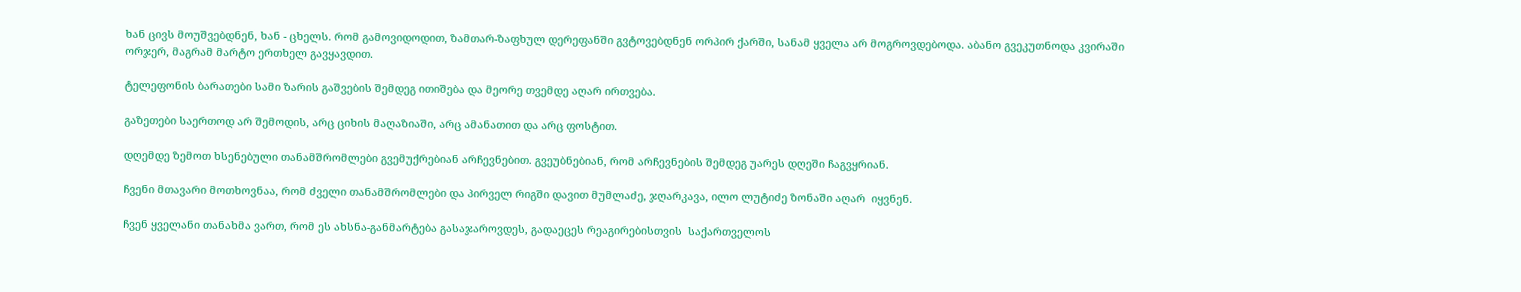ხან ცივს მოუშვებდნენ, ხან - ცხელს. რომ გამოვიდოდით, ზამთარ-ზაფხულ დერეფანში გვტოვებდნენ ორპირ ქარში, სანამ ყველა არ მოგროვდებოდა. აბანო გვეკუთნოდა კვირაში ორჯერ, მაგრამ მარტო ერთხელ გავყავდით.

ტელეფონის ბარათები სამი ზარის გაშვების შემდეგ ითიშება და მეორე თვემდე აღარ ირთვება.

გაზეთები საერთოდ არ შემოდის, არც ციხის მაღაზიაში, არც ამანათით და არც ფოსტით.

დღემდე ზემოთ ხსენებული თანამშრომლები გვემუქრებიან არჩევნებით. გვეუბნებიან, რომ არჩევნების შემდეგ უარეს დღეში ჩაგვყრიან.

ჩვენი მთავარი მოთხოვნაა, რომ ძველი თანამშრომლები და პირველ რიგში დავით მუმლაძე, ჯღარკავა, ილო ლუტიძე ზონაში აღარ  იყვნენ.

ჩვენ ყველანი თანახმა ვართ, რომ ეს ახსნა-განმარტება გასაჯაროვდეს, გადაეცეს რეაგირებისთვის  საქართველოს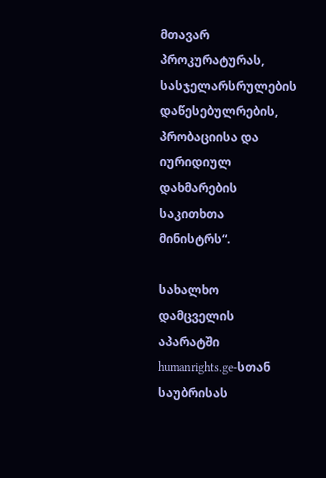მთავარ პროკურატურას, სასჯელარსრულების დაწესებულრების, პრობაციისა და იურიდიულ დახმარების საკითხთა მინისტრს“.

სახალხო დამცველის აპარატში humanrights.ge-სთან საუბრისას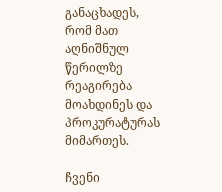განაცხადეს, რომ მათ აღნიშნულ წერილზე რეაგირება მოახდინეს და პროკურატურას მიმართეს.

ჩვენი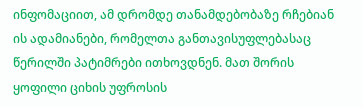ინფომაციით, ამ დრომდე თანამდებობაზე რჩებიან ის ადამიანები, რომელთა განთავისუფლებასაც  წერილში პატიმრები ითხოვდნენ. მათ შორის ყოფილი ციხის უფროსის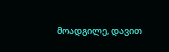მოადგილე, დავით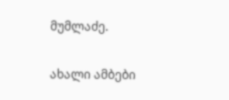მუმლაძე.

ახალი ამბები